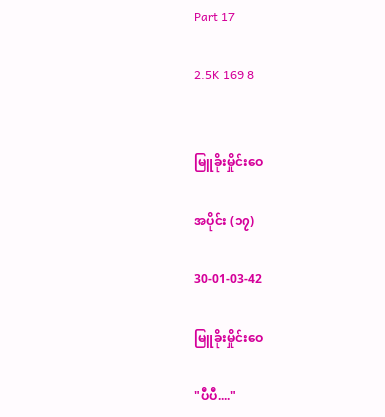Part 17

2.5K 169 8


မြူခိုးမှိုင်းဝေ

အပိုင်း (၁၇)

30-01-03-42

မြူခိုးမှိုင်းဝေ

"ပီပီ...."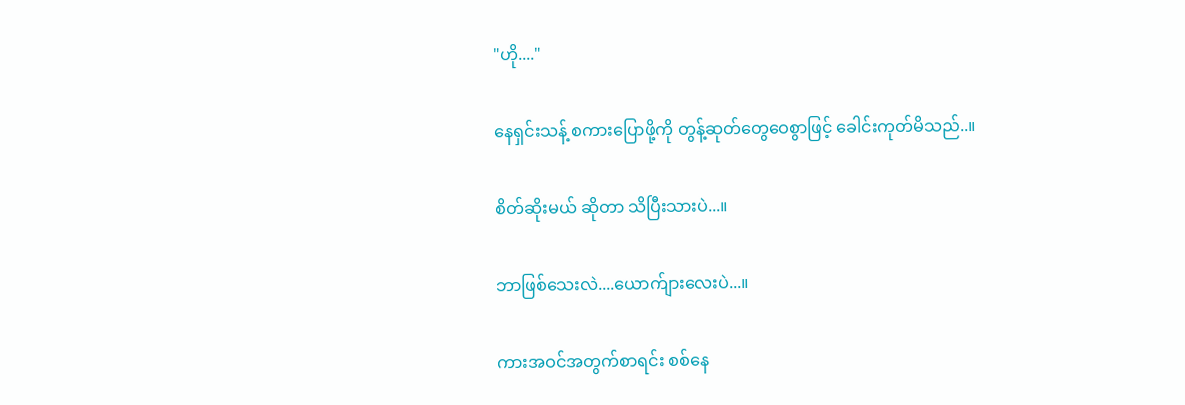"ဟို...."

နေရှင်းသန့် စကားပြောဖို့ကို တွန့်ဆုတ်တွေဝေစွာဖြင့် ခေါင်းကုတ်မိသည်..။

စိတ်ဆိုးမယ် ဆိုတာ သိပြီးသားပဲ...။

ဘာဖြစ်သေးလဲ....ယောက်ျားလေးပဲ...။

ကားအဝင်အတွက်စာရင်း စစ်နေ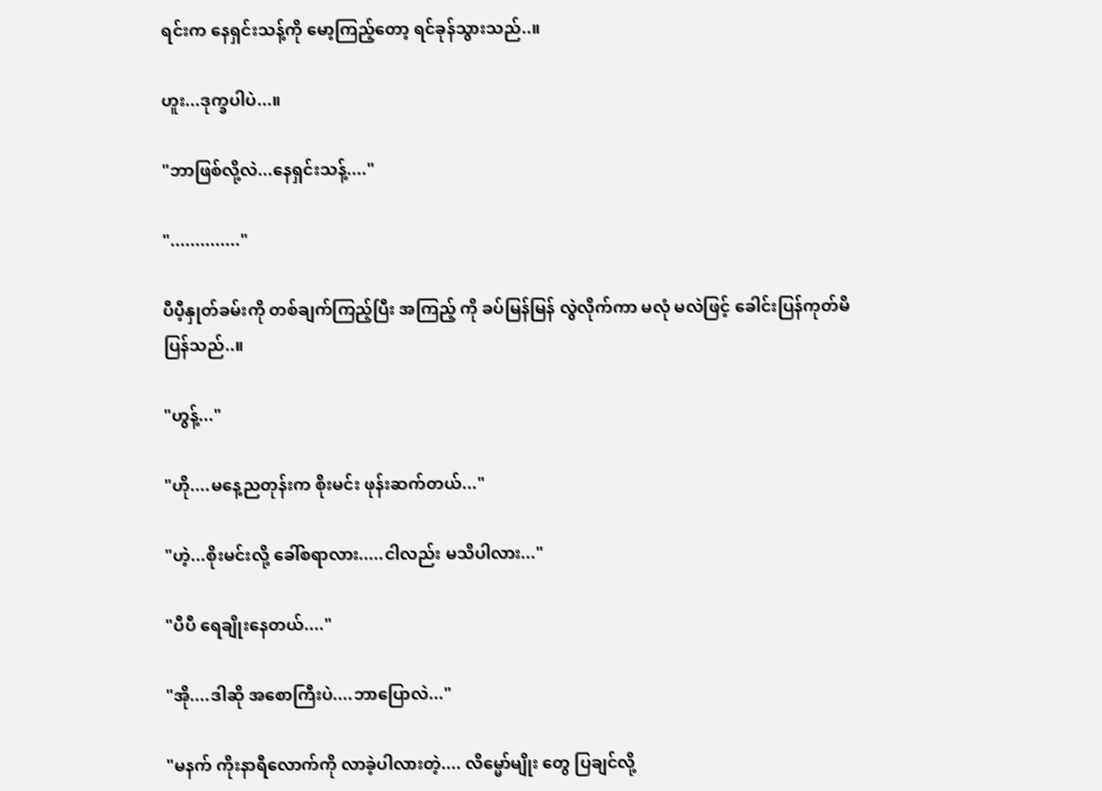ရင်းက နေရှင်းသန့်ကို မော့ကြည့်တော့ ရင်ခုန်သွားသည်..။

ဟူး...ဒုက္ခပါပဲ...။

"ဘာဖြစ်လို့လဲ...နေရှင်းသန့်...."

".............."

ပီပီ့နှုတ်ခမ်းကို တစ်ချက်ကြည့်ပြီး အကြည့် ကို ခပ်မြန်မြန် လွဲလိုက်ကာ မလုံ မလဲဖြင့် ခေါင်းပြန်ကုတ်မိပြန်သည်..။

"ဟွန့်..."

"ဟို....မနေ့ညတုန်းက စိုးမင်း ဖုန်းဆက်တယ်..."

"ဟဲ့...စိုးမင်းလို့ ခေါ်စရာလား.....ငါလည်း မသိပါလား..."

"ပီပီ ရေချိုးနေတယ်...."

"အို....ဒါဆို အစောကြီးပဲ....ဘာပြောလဲ..."

"မနက် ကိုးနာရီလောက်ကို လာခဲ့ပါလားတဲ့.... လိမ္မော်မျိုး တွေ ပြချင်လို့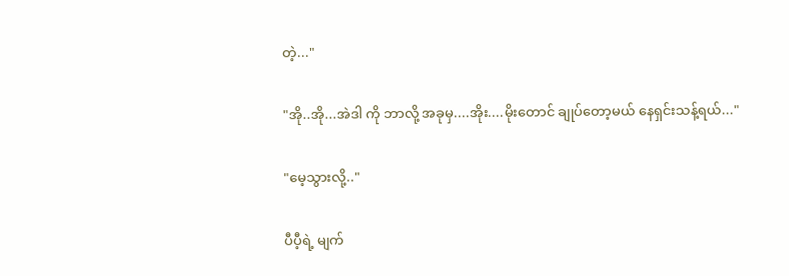တဲ့..."

"အို..အို...အဲဒါ ကို ဘာလို့ အခုမှ....အိုး....မိုးတောင် ချုပ်တော့မယ် နေရှင်းသန့်ရယ်..."

"မေ့သွားလို့.."

ပီပီ့ရဲ့ မျက်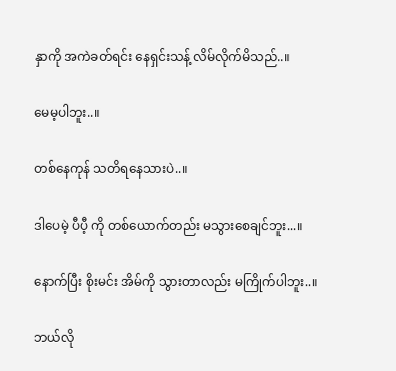နှာကို အကဲခတ်ရင်း နေရှင်းသန့် လိမ်လိုက်မိသည်..။

မေမ့ပါဘူး..။

တစ်နေကုန် သတိရနေသားပဲ..။

ဒါပေမဲ့ ပီပီ့ ကို တစ်ယောက်တည်း မသွားစေချင်ဘူး...။

နောက်ပြီး စိုးမင်း အိမ်ကို သွားတာလည်း မကြိုက်ပါဘူး..။

ဘယ်လို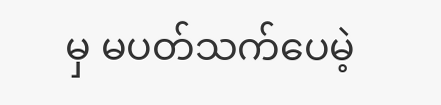မှ မပတ်သက်ပေမဲ့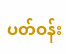ပတ်ဝန်း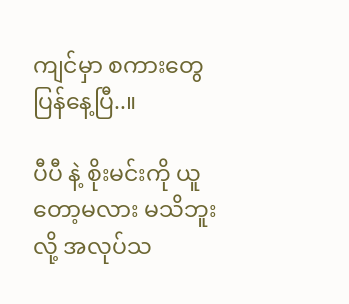ကျင်မှာ စကားတွေ ပြန်နေ့ပြီ..။

ပီပီ နဲ့ စိုးမင်းကို ယူတော့မလား မသိဘူးလို့ အလုပ်သ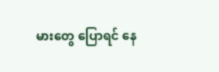မားတွေ ပြောရင် နေ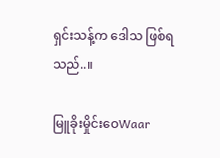ရှင်းသန့်က ဒေါသ ဖြစ်ရသည်..။

မြူခိုးမှိုင်းဝေWaar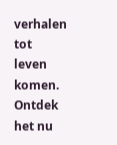verhalen tot leven komen. Ontdek het nu